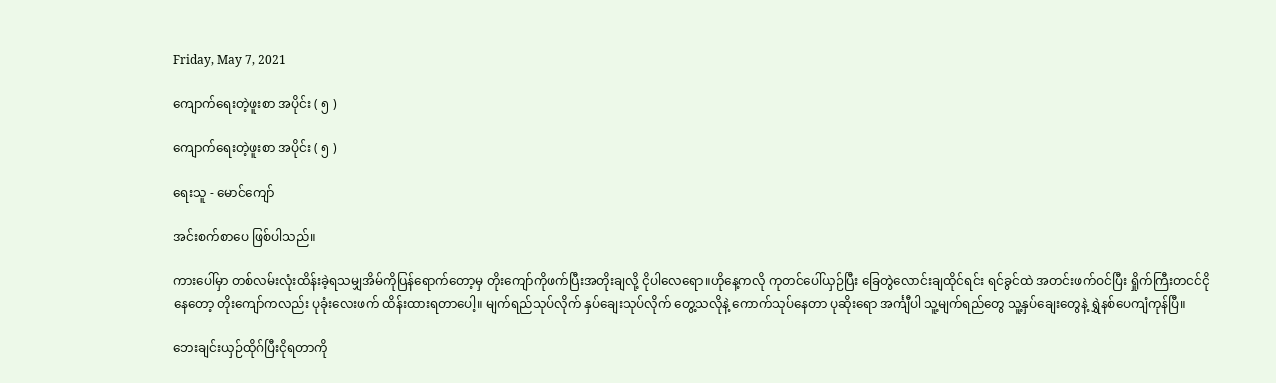Friday, May 7, 2021

ကျောက်ရေးတဲ့ဖူးစာ အပိုင်း ( ၅ )

ကျောက်ရေးတဲ့ဖူးစာ အပိုင်း ( ၅ )

ရေးသူ - မောင်ကျော်

အင်းစက်စာပေ ဖြစ်ပါသည်။

ကားပေါ်မှာ တစ်လမ်းလုံးထိန်းခဲ့ရသမျှအိမ်ကိုပြန်ရောက်တော့မှ တိုးကျော်ကိုဖက်ပြီးအတိုးချလို့ ငိုပါလေရော။ဟိုနေ့ကလို ကုတင်ပေါ်ယှဉ်ပြီး ခြေတွဲလောင်းချထိုင်ရင်း ရင်ခွင်ထဲ အတင်းဖက်ဝင်ပြီး ရှိုက်ကြီးတငင်ငိုနေတော့ တိုးကျော်ကလည်း ပုခုံးလေးဖက် ထိန်းထားရတာပေါ့။ မျက်ရည်သုပ်လိုက် နှပ်ချေးသုပ်လိုက် တွေ့သလိုနဲ့ ကောက်သုပ်နေတာ ပုဆိုးရော အင်္ကျီပါ သူ့မျက်ရည်တွေ သူ့နှပ်ချေးတွေနဲ့ ရွှဲနစ်ပေကျံကုန်ပြီ။

ဘေးချင်းယှဉ်ထိုဂ်ပြီးငိုရတာကို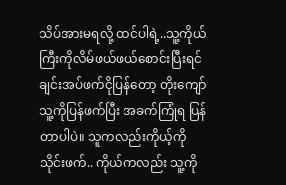သိပ်အားမရလို့ ထင်ပါရဲ့..သူ့ကိုယ်ကြီးကိုလိမ်ဖယ်ဖယ်စောင်းပြီးရင်ချင်းအပ်ဖက်ငိုပြန်တော့ တိုးကျော် သူ့ကိုပြန်ဖက်ပြီး အခက်ကြုံရ ပြန်တာပါပဲ။ သူကလည်းကိုယ့်ကိုသိုင်းဖက်.. ကိုယ်ကလည်း သူ့ကို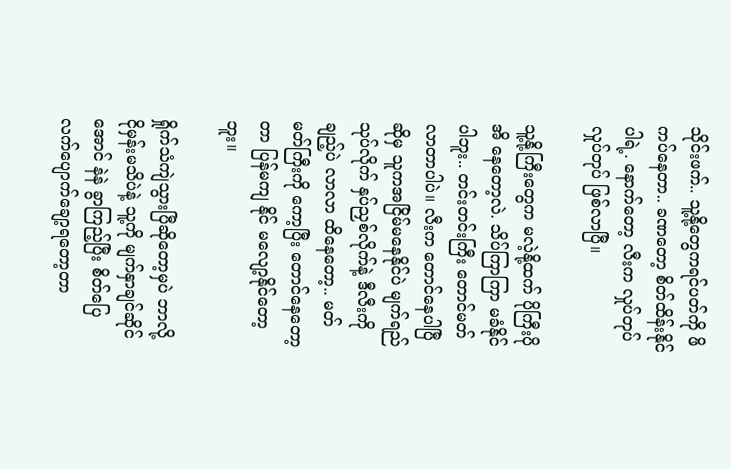သိုင်းဖက်.. သူ့နို့တွေကရင်ပတ်ကို ဖိကပ်နေတာ.. ခဏတော့ စိတ်ထိန်းနိုင်ပါရဲ့. နောက်တော့ လီးက လှုပ်တုပ်လှုပ်တုပ် ဖြစ်လာပြီ။

သူ့နို့ကြီးတွေက မလဲ့နို့ထက် ပိုကြီးပိုအိ နေတော့လဲ. သိပ်ကြာကြာ မခံနိုင်ပါဘူး.. တင်းတင်းကြီး တောင်မတ် လာတာပါပဲ။ လီးက တောင်နေပါပြီဆိုမှ သူကအငြိမ်မနေနိုင်ပဲ မျက်ရည်သုပ်လိုက် နှပ်ညှစ်လိုက်နဲ့ ဒီလီးကိုချည့်ပဲ လာလာ ထိနေတော့.. မတ်မတ်ကြီးကို ကော့ပြီး တောင်နေတော့တာ ပြန်မကျ နိုင် မလျော့နိုင်တော့ဘူး။

ရှိုက်သံကျဲသွားပြီဆိုတော့မှပဲ ဘာလို့ ငိုမှန်းမသိပဲနဲ့ သူ့ကို မျက်နှာချင်ဆိုင်အောင် နဲနဲ ခွာကြည့်ပြီး စိတ်ပြေလက်ပျောက်ချော့ရတော့တာ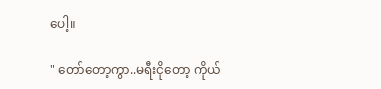ပေါ့။

" တော်တော့ကွာ..မရီးငိုတော့ ကိုယ်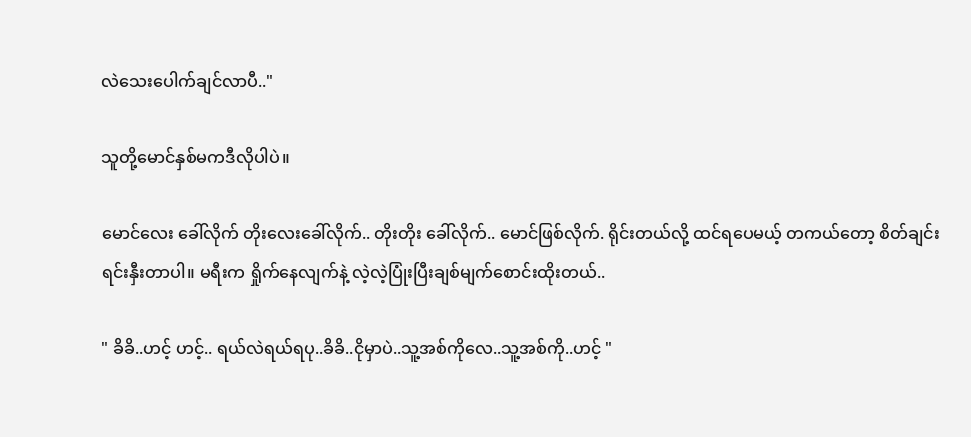လဲသေးပေါက်ချင်လာပီ.."

သူတို့မောင်နှစ်မကဒီလိုပါပဲ။

မောင်လေး ခေါ်လိုက် တိုးလေးခေါ်လိုက်.. တိုးတိုး ခေါ်လိုက်.. မောင်ဖြစ်လိုက်. ရိုင်းတယ်လို့ ထင်ရပေမယ့် တကယ်တော့ စိတ်ချင်းရင်းနှီးတာပါ။ မရီးက ရှိုက်နေလျက်နဲ့ လဲ့လဲ့ပြုံးပြီးချစ်မျက်စောင်းထိုးတယ်..

" ခိခိ..ဟင့် ဟင့်.. ရယ်လဲရယ်ရပု..ခိခိ..ငိုမှာပဲ..သူ့အစ်ကိုလေ..သူ့အစ်ကို..ဟင့် "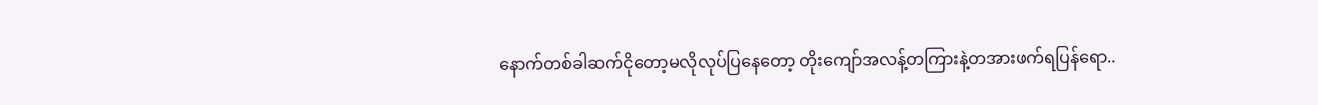နောက်တစ်ခါဆက်ငိုတော့မလိုလုပ်ပြနေတော့ တိုးကျော်အလန့်တကြားနဲ့တအားဖက်ရပြန်ရော..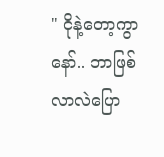" ငိုနဲ့တော့ကွာ နော်.. ဘာဖြစ်လာလဲပြော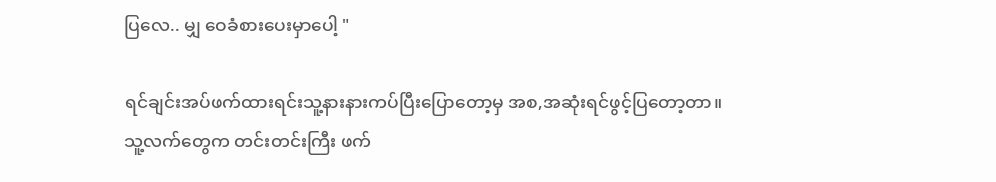ပြလေ.. မျှ ဝေခံစားပေးမှာပေါ့ "

ရင်ချင်းအပ်ဖက်ထားရင်းသူ့နားနားကပ်ပြီးပြောတော့မှ အစ,အဆုံးရင်ဖွင့်ပြတော့တာ။သူ့လက်တွေက တင်းတင်းကြီး ဖက်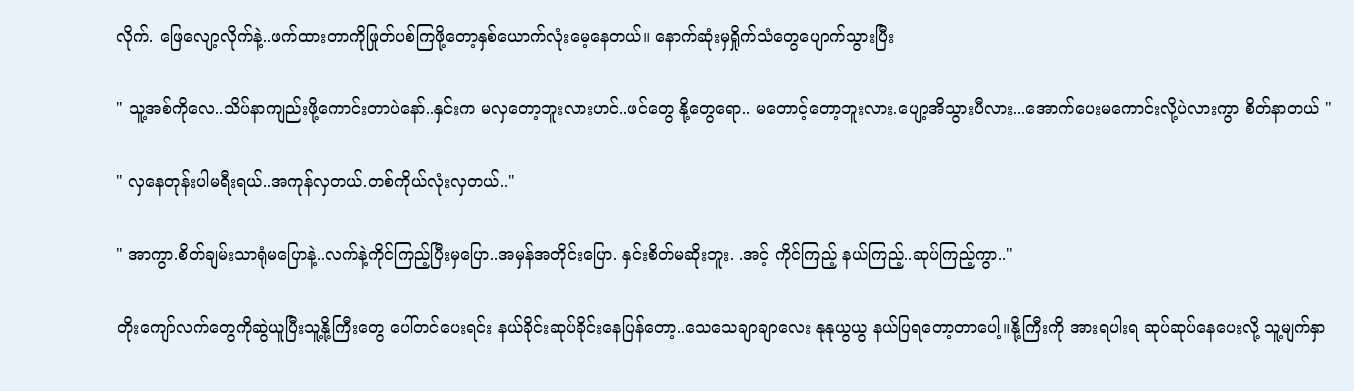လိုက်. ဖြေလျော့လိုက်နဲ့..ဖက်ထားတာကိုဖြုတ်ပစ်ကြဖို့တော့နှစ်ယောက်လုံးမေ့နေတယ်။ နောက်ဆုံးမှရှိုက်သံတွေပျောက်သွားပြီး

" သူ့အစ်ကိုလေ..သိပ်နာကျည်းဖို့ကောင်းတာပဲနော်..နှင်းက မလှတော့ဘူးလားဟင်..ဖင်တွေ နို့တွေရော.. မတောင့်တော့ဘူးလား.ပျော့အိသွားပီလား...အောက်ပေးမကောင်းလို့ပဲလားကွာ စိတ်နာတယ် "

" လှနေတုန်းပါမရီးရယ်..အကုန်လှတယ်.တစ်ကိုယ်လုံးလှတယ်.."

" အာကွာ.စိတ်ချမ်းသာရုံမပြောနဲ့..လက်နဲ့ကိုင်ကြည့်ပြီးမှပြော..အမှန်အတိုင်းပြော. နှင်းစိတ်မဆိုးဘူး. .အင့် ကိုင်ကြည့် နယ်ကြည့်..ဆုပ်ကြည့်ကွာ.."

တိုးကျော်လက်တွေကိုဆွဲယူပြီးသူ့နို့ကြီးတွေ ပေါ်တင်ပေးရင်း နယ်ခိုင်းဆုပ်ခိုင်းနေပြန်တော့..သေသေချာချာလေး နုနုယွယွ နယ်ပြရတော့တာပေါ့။နို့ကြီးကို အားရပါးရ ဆုပ်ဆုပ်နေပေးလို့ သူ့မျက်နှာ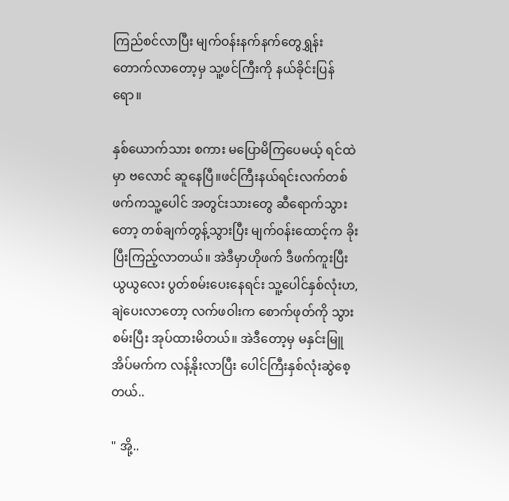ကြည်စင်လာပြီး မျက်ဝန်းနက်နက်တွေရွှန်းတောက်လာတော့မှ သူ့ဖင်ကြီးကို နယ်ခိုင်းပြန်ရော။

နှစ်ယောက်သား စကား မပြောမိကြပေမယ့် ရင်ထဲမှာ ဗလောင် ဆူနေပြီ။ဖင်ကြီးနယ်ရင်းလက်တစ်ဖက်ကသူ့ပေါင် အတွင်းသားတွေ ဆီရောက်သွားတော့ တစ်ချက်တွန့်သွားပြီး မျက်ဝန်းထောင့်က ခိုးပြီးကြည့်လာတယ်။ အဲဒီမှာဟိုဖက် ဒီဖက်ကူးပြီး ယွယွလေး ပွတ်စမ်းပေးနေရင်း သူ့ပေါင်နှစ်လုံးဟ, ချဲပေးလာတော့ လက်ဖဝါးက စောက်ဖုတ်ကို သွားစမ်းပြီး အုပ်ထားမိတယ်။ အဲဒီတော့မှ မနှင်းမြူ အိပ်မက်က လန့်နိုးလာပြီး ပေါင်ကြီးနှစ်လုံးဆွဲစေ့တယ်..

" အို့..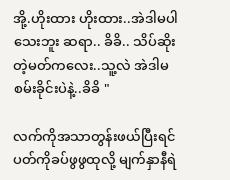အို့.ဟိုးထား ဟိုးထား..အဲဒါမပါသေးဘူး ဆရာ.. ခိခိ.. သိပ်ဆိုးတဲ့မတ်ကလေး..သူ့လဲ အဲဒါမစမ်းခိုင်းပဲနဲ့..ခိခိ "

လက်ကိုအသာတွန်းဖယ်ပြီးရင်ပတ်ကိုခပ်ဖွဖွထုလို့ မျက်နှာနီရဲ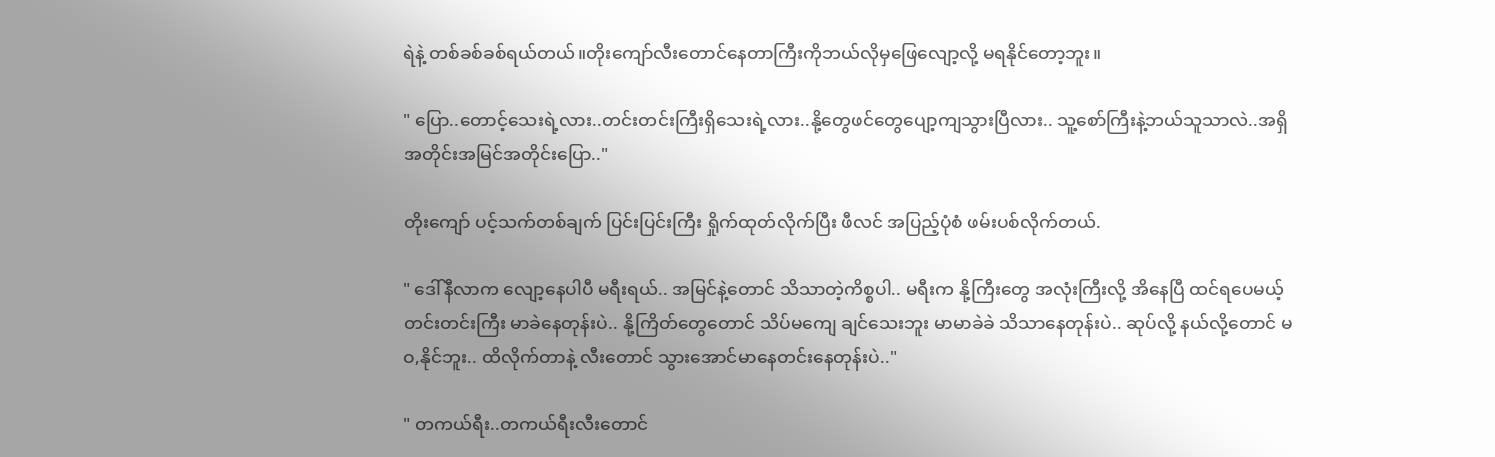ရဲနဲ့ တစ်ခစ်ခစ်ရယ်တယ်။တိုးကျော်လီးတောင်နေတာကြီးကိုဘယ်လိုမှဖြေလျော့လို့ မရနိုင်တော့ဘူး။

" ပြော..တောင့်သေးရဲ့လား..တင်းတင်းကြီးရှိသေးရဲ့လား..နို့တွေဖင်တွေပျော့ကျသွားပြီလား.. သူ့စော်ကြီးနဲ့ဘယ်သူသာလဲ..အရှိအတိုင်းအမြင်အတိုင်းပြော.."

တိုးကျော် ပင့်သက်တစ်ချက် ပြင်းပြင်းကြီး ရှိုက်ထုတ်လိုက်ပြီး ဖီလင် အပြည့်ပုံစံ ဖမ်းပစ်လိုက်တယ်.

" ဒေါ်နီလာက လျော့နေပါပီ မရီးရယ်.. အမြင်နဲ့တောင် သိသာတဲ့ကိစ္စပါ.. မရီးက နို့ကြီးတွေ အလုံးကြီးလို့ အိနေပြီ ထင်ရပေမယ့် တင်းတင်းကြီး မာခဲနေတုန်းပဲ.. နို့ကြိတ်တွေတောင် သိပ်မကျေ ချင်သေးဘူး မာမာခဲခဲ သိသာနေတုန်းပဲ.. ဆုပ်လို့ နယ်လို့တောင် မဝ,နိုင်ဘူး.. ထိလိုက်တာနဲ့ လီးတောင် သွားအောင်မာနေတင်းနေတုန်းပဲ.."

" တကယ်ရီး..တကယ်ရီးလီးတောင်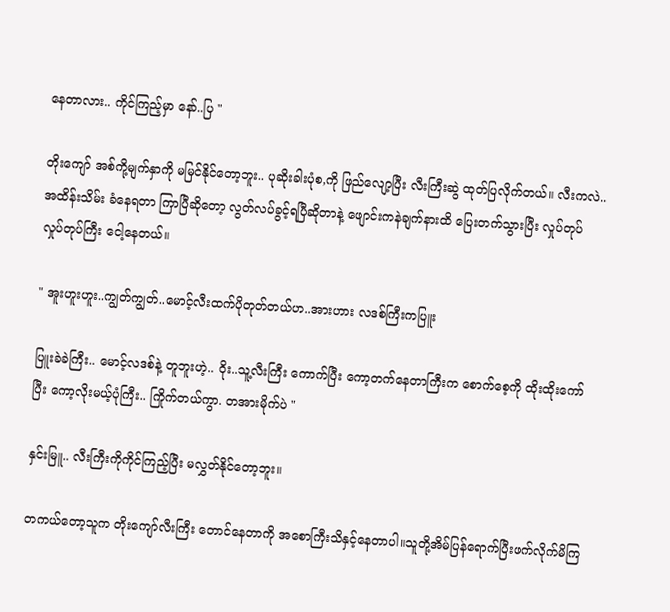နေတာလား.. ကိုင်ကြည့်မှာ နော်..ပြ "

တိုးကျော် အစ်ကို့မျက်နှာကို မမြင်နိုင်တော့ဘူး.. ပုဆိုးခါးပုံစ,ကို ဖြည်လျော့ပြီး လီးကြီးဆွဲ ထုတ်ပြလိုက်တယ်။ လီးကလဲ.. အထိန်းသိမ်း ခံနေရတာ ကြာပြီဆိုတော့ လွတ်လပ်ခွင့်ရပြီဆိုတာနဲ့ ဖျောင်းကနဲချက်နားထိ ပြေးတက်သွားပြီး လှုပ်တုပ် လှုပ်တုပ်ကြီး ငေါ့နေတယ်။

" အူးဟူးဟူး..ကျွတ်ကျွတ်..မောင့်လီးထက်ပိုတုတ်တယ်ဟ..အားဟား လဒစ်ကြီးကပြူး

ပြူးခဲခဲကြီး.. မောင့်လဒစ်နဲ့ တူဘူးဟဲ့.. ဝိုး..သူ့လီးကြီး ကောက်ပြီး ကော့တက်နေတာကြီးက စောက်စေ့ကို ထိုးထိုးကော်ပြီး ကော့လိုးမယ့်ပုံကြီး.. ကြိုက်တယ်ကွာ. တအားမိုက်ပဲ "

နှင်းမြူ.. လီးကြီးကိုကိုင်ကြည့်ပြီး မလွှတ်နိုင်တော့ဘူး။

တကယ်တော့သူက တိုးကျော်လီးကြီး တောင်နေတာကို အစောကြီးသိနှင့်နေတာပါ။သူတို့အိမ်ပြန်ရောက်ပြီးဖက်လိုက်မိကြ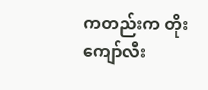ကတည်းက တိုးကျော်လီး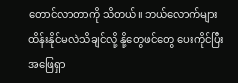တောင်လာတာကို သိတယ်။ ဘယ်လောက်များထိန်းနိုင်မလဲသိချင်လို့ နို့တွေဖင်တွေ ပေးကိုင်ပြီး အဖြေရှာ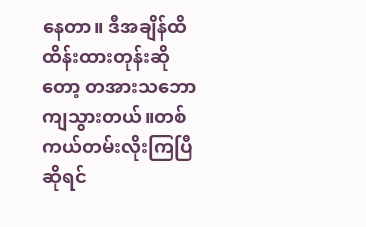နေတာ။ ဒီအချိန်ထိထိန်းထားတုန်းဆိုတော့ တအားသဘောကျသွားတယ်။တစ်ကယ်တမ်းလိုးကြပြီဆိုရင်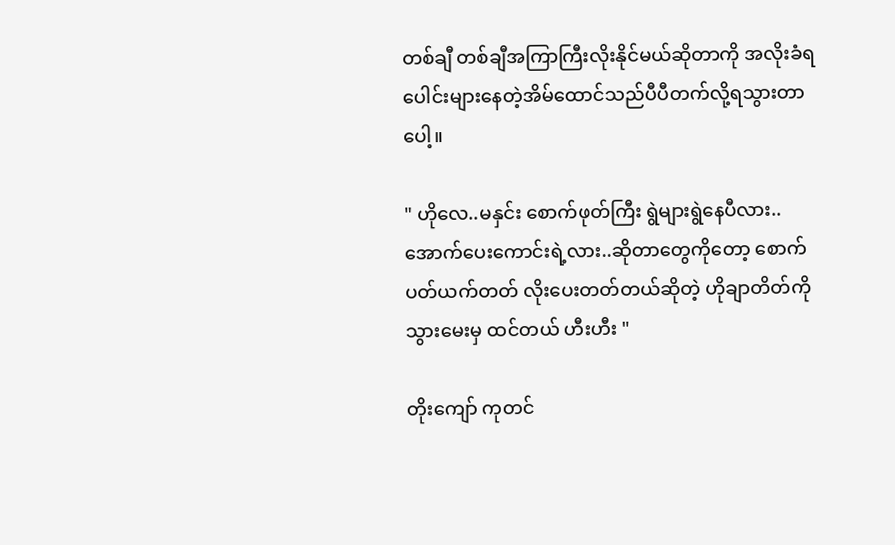တစ်ချီ တစ်ချီအကြာကြီးလိုးနိုင်မယ်ဆိုတာကို အလိုးခံရပေါင်းများနေတဲ့အိမ်ထောင်သည်ပီပီတက်လို့ရသွားတာပေါ့။

" ဟိုလေ..မနှင်း စောက်ဖုတ်ကြီး ရွဲများရွဲနေပီလား..အောက်ပေးကောင်းရဲ့လား..ဆိုတာတွေကိုတော့ စောက်ပတ်ယက်တတ် လိုးပေးတတ်တယ်ဆိုတဲ့ ဟိုချာတိတ်ကို သွားမေးမှ ထင်တယ် ဟီးဟီး "

တိုးကျော် ကုတင်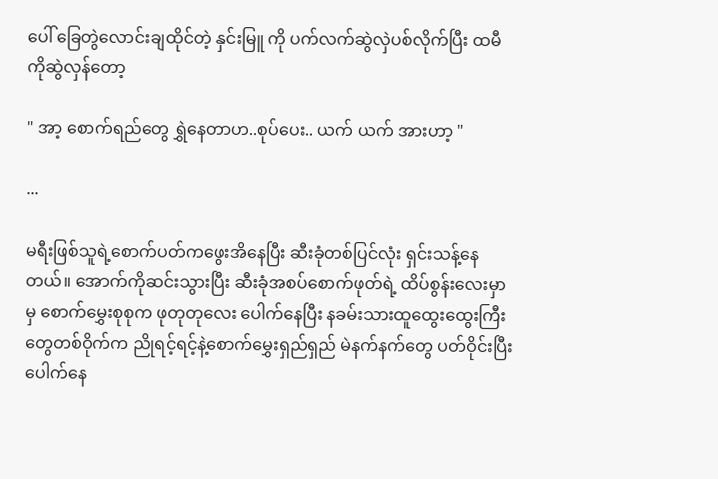ပေါ် ခြေတွဲလောင်းချထိုင်တဲ့ နှင်းမြူ ကို ပက်လက်ဆွဲလှဲပစ်လိုက်ပြီး ထမီကိုဆွဲလှန်တော့

" အာ့ စောက်ရည်တွေ ရွှဲနေတာဟ..စုပ်ပေး.. ယက် ယက် အားဟာ့ "

...

မရီးဖြစ်သူရဲ့စောက်ပတ်ကဖွေးအိနေပြီး ဆီးခုံတစ်ပြင်လုံး ရှင်းသန့်နေတယ်။ အောက်ကိုဆင်းသွားပြီး ဆီးခုံအစပ်စောက်ဖုတ်ရဲ့ ထိပ်စွန်းလေးမှာမှ စောက်မွှေးစုစုက ဖုတုတုလေး ပေါက်နေပြီး နခမ်းသားထူထွေးထွေးကြီးတွေတစ်ဝိုက်က ညိုရင့်ရင့်နဲ့စောက်မွှေးရှည်ရှည် မဲနက်နက်တွေ ပတ်ဝိုင်းပြီးပေါက်နေ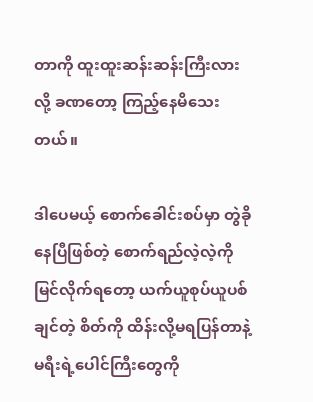တာကို ထူးထူးဆန်းဆန်းကြီးလားလို့ ခဏတော့ ကြည့်နေမိသေးတယ်။

ဒါပေမယ့် စောက်ခေါင်းစပ်မှာ တွဲခိုနေပြီဖြစ်တဲ့ စောက်ရည်လဲ့လဲ့ကို မြင်လိုက်ရတော့ ယက်ယူစုပ်ယူပစ်ချင်တဲ့ စိတ်ကို ထိန်းလို့မရပြန်တာနဲ့ မရီးရဲ့ပေါင်ကြီးတွေကို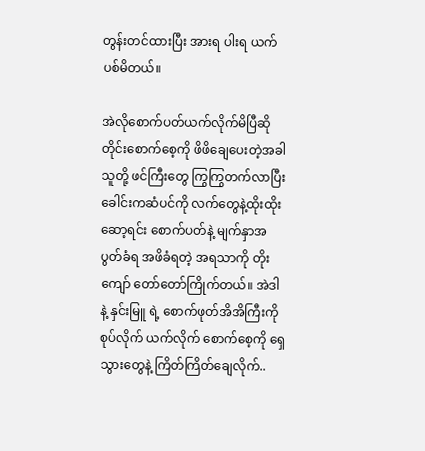တွန်းတင်ထားပြီး အားရ ပါးရ ယက်ပစ်မိတယ်။

အဲလိုစောက်ပတ်ယက်လိုက်မိပြီဆိုတိုင်းစောက်စေ့ကို ဖိဖိချေပေးတဲ့အခါ သူတို့ ဖင်ကြီးတွေ ကြွကြွတက်လာပြီး ခေါင်းကဆံပင်ကို လက်တွေနဲ့ထိုးထိုးဆော့ရင်း စောက်ပတ်နဲ့ မျက်နှာအပွတ်ခံရ အဖိခံရတဲ့ အရသာကို တိုးကျော် တော်တော်ကြိုက်တယ်။ အဲဒါနဲ့ နှင်းမြူ ရဲ့ စောက်ဖုတ်အိအိကြီးကို စုပ်လိုက် ယက်လိုက် စောက်စေ့ကို ရှေသွားတွေနဲ့ ကြိတ်ကြိတ်ချေလိုက်..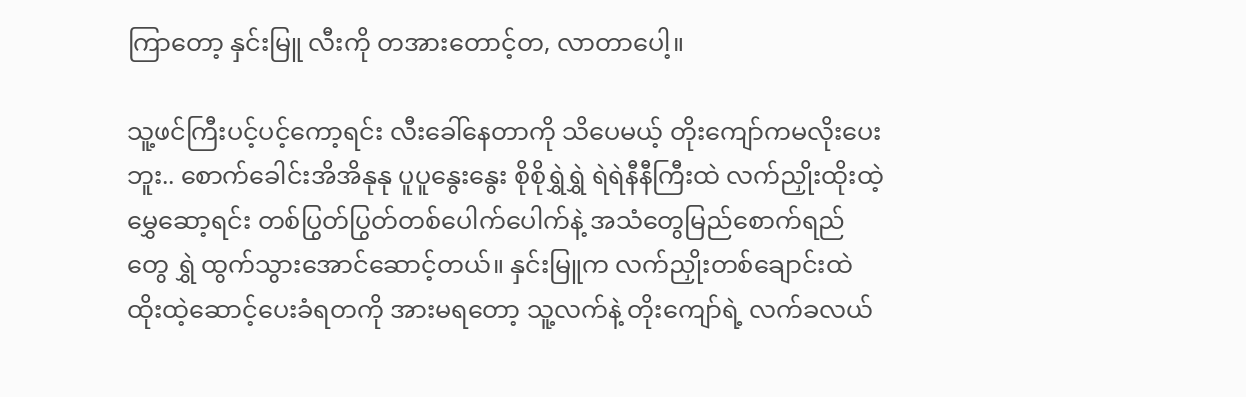ကြာတော့ နှင်းမြူ လီးကို တအားတောင့်တ, လာတာပေါ့။

သူ့ဖင်ကြီးပင့်ပင့်ကော့ရင်း လီးခေါ်နေတာကို သိပေမယ့် တိုးကျော်ကမလိုးပေးဘူး.. စောက်ခေါင်းအိအိနုနု ပူပူနွေးနွေး စိုစိုရွှဲရွှဲ ရဲရဲနီနီကြီးထဲ လက်ညှိုးထိုးထဲ့ မွှေဆော့ရင်း တစ်ပြွတ်ပြွတ်တစ်ပေါက်ပေါက်နဲ့ အသံတွေမြည်စောက်ရည်တွေ ရွှဲ ထွက်သွားအောင်ဆောင့်တယ်။ နှင်းမြူက လက်ညှိုးတစ်ချောင်းထဲထိုးထဲ့ဆောင့်ပေးခံရတကို အားမရတော့ သူ့လက်နဲ့ တိုးကျော်ရဲ့ လက်ခလယ်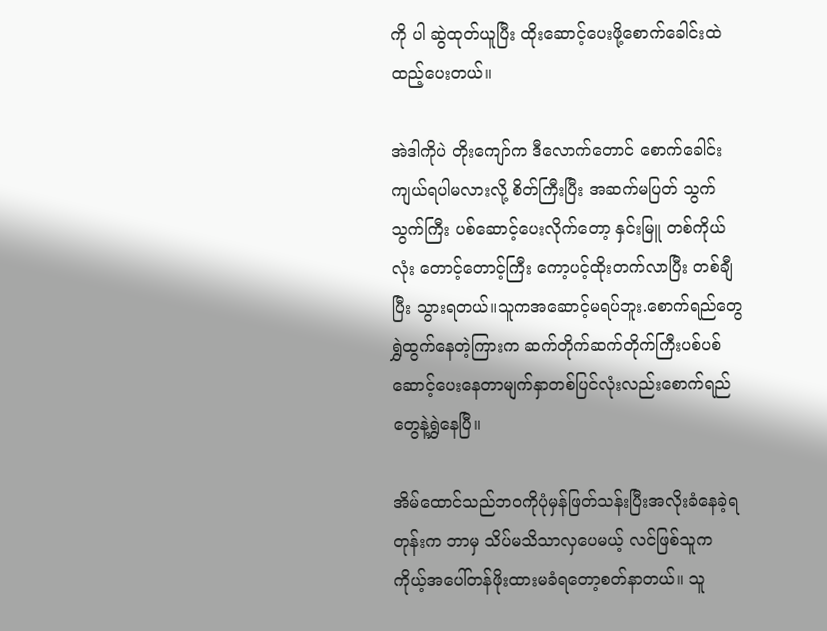ကို ပါ ဆွဲထုတ်ယူပြီး ထိုးဆောင့်ပေးဖို့စောက်ခေါင်းထဲ ထည့်ပေးတယ်။

အဲဒါကိုပဲ တိုးကျော်က ဒီလောက်တောင် စောက်ခေါင်း ကျယ်ရပါမလားလို့ စိတ်ကြီးပြီး အဆက်မပြတ် သွက်သွက်ကြီး ပစ်ဆောင့်ပေးလိုက်တော့ နှင်းမြူ တစ်ကိုယ်လုံး တောင့်တောင့်ကြီး ကော့ပင့်ထိုးတက်လာပြီး တစ်ချီပြီး သွားရတယ်။သူကအဆောင့်မရပ်ဘူး.စောက်ရည်တွေရွှဲထွက်နေတဲ့ကြားက ဆက်တိုက်ဆက်တိုက်ကြီးပစ်ပစ်ဆောင့်ပေးနေတာမျက်နှာတစ်ပြင်လုံးလည်းစောက်ရည်တွေနဲ့ရွှဲနေပြီ။

အိမ်ထောင်သည်ဘဝကိုပုံမှန်ဖြတ်သန်းပြီးအလိုးခံနေခဲ့ရတုန်းက ဘာမှ သိပ်မသိသာလှပေမယ့် လင်ဖြစ်သူက ကိုယ့်အပေါ်တန်ဖိုးထားမခံရတော့စတ်နာတယ်။ သူ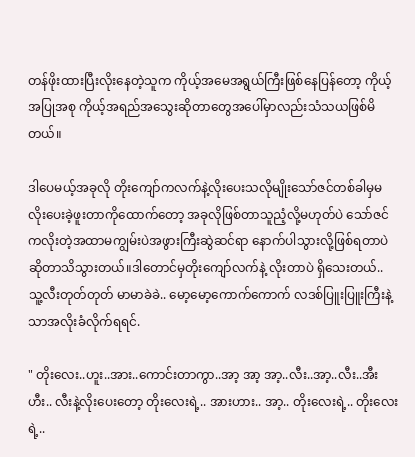တန်ဖိုးထားပြီးလိုးနေတဲ့သူက ကိုယ့်အမေအရွယ်ကြီးဖြစ်နေပြန်တော့ ကိုယ့်အပြုအစု ကိုယ့်အရည်အသွေးဆိုတာတွေအပေါ်မှာလည်းသံသယဖြစ်မိတယ်။

ဒါပေမယ့်အခုလို တိုးကျော်ကလက်နဲ့လိုးပေးသလိုမျိုးသော်ဇင်တစ်ခါမှမလိုးပေးခဲ့ဖူးတာကိုထောက်တော့ အခုလိုဖြစ်တာသူညံ့လို့မဟုတ်ပဲ သော်ဇင်ကလိုးတဲ့အထာမကျွမ်းပဲအဖွားကြီးဆွဲဆင်ရာ နောက်ပါသွားလို့ဖြစ်ရတာပဲ ဆိုတာသိသွားတယ်။ဒါတောင်မှတိုးကျော်လက်နဲ့ လိုးတာပဲ ရှိသေးတယ်.. သူ့လီးတုတ်တုတ် မာမာခဲခဲ.. မော့မော့ကောက်ကောက် လဒစ်ပြူးပြူးကြီးနဲ့ သာအလိုးခံလိုက်ရရင်.

" တိုးလေး..ဟူး..အား..ကောင်းတာကွာ..အာ့ အာ့ အာ့..လီး..အာ့..လီး..အီးဟီး.. လီးနဲ့လိုးပေးတော့ တိုးလေးရဲ့.. အားဟား.. အာ့.. တိုးလေးရဲ့.. တိုးလေးရဲ့..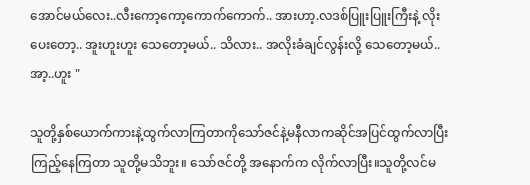အောင်မယ်လေး..လီးကော့ကော့ကောက်ကောက်.. အားဟာ့.လဒစ်ပြူးပြူးကြီးနဲ့ လိုးပေးတော့.. အူးဟူးဟူး သေတော့မယ်.. သိလား.. အလိုးခံချင်လွန်းလို့ သေတော့မယ်.. အာ့..ဟူး "

သူတို့နှစ်ယောက်ကားနဲ့ထွက်လာကြတာကိုသော်ဇင်နဲ့မနီလာကဆိုင်အပြင်ထွက်လာပြီး ကြည့်နေကြတာ သူတို့မသိဘူး။ သော်ဇင်တို့ အနောက်က လိုက်လာပြီး။သူတို့လင်မ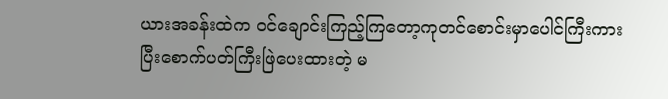ယားအခန်းထဲက ဝင်ချောင်းကြည့်ကြတော့ကုတင်စောင်းမှာပေါင်ကြီးကားပြီးစောက်ပတ်ကြီးဖြဲပေးထားတဲ့ မ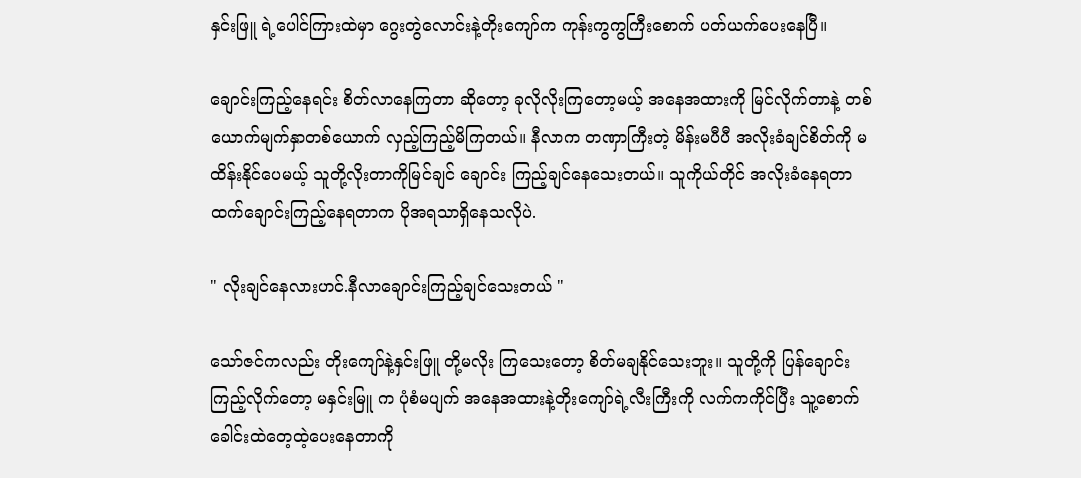နှင်းဖြူ ရဲ့ပေါင်ကြားထဲမှာ ဂွေးတွဲလောင်းနဲ့တိုးကျော်က ကုန်းကွကွကြီးစောက် ပတ်ယက်ပေးနေပြီ။

ချောင်းကြည့်နေရင်း စိတ်လာနေကြတာ ဆိုတော့ ခုလိုလိုးကြတော့မယ့် အနေအထားကို မြင်လိုက်တာနဲ့ တစ်ယောက်မျက်နှာတစ်ယောက် လှည့်ကြည့်မိကြတယ်။ နီလာက တဏှာကြီးတဲ့ မိန်းမပီပီ အလိုးခံချင်စိတ်ကို မထိန်းနိုင်ပေမယ့် သူတို့လိုးတာကိုမြင်ချင် ချောင်း ကြည့်ချင်နေသေးတယ်။ သူကိုယ်တိုင် အလိုးခံနေရတာထက်ချောင်းကြည့်နေရတာက ပိုအရသာရှိနေသလိုပဲ.

" လိုးချင်နေလားဟင်.နီလာချောင်းကြည့်ချင်သေးတယ် "

သော်ဇင်ကလည်း တိုးကျော်နဲ့နှင်းဖြူ တို့မလိုး ကြသေးတော့ စိတ်မချနိုင်သေးဘူး။ သူတို့ကို ပြန်ချောင်းကြည့်လိုက်တော့ မနှင်းမြူ က ပုံစံမပျက် အနေအထားနဲ့တိုးကျော်ရဲ့လီးကြီးကို လက်ကကိုင်ပြီး သူ့စောက်ခေါင်းထဲတေ့ထဲ့ပေးနေတာကို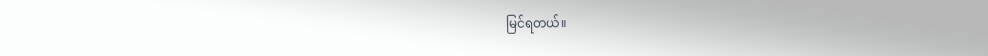မြင်ရတယ်။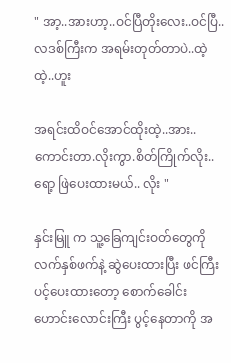" အာ့..အားဟာ့..ဝင်ပြီတိုးလေး..ဝင်ပြီ.. လဒစ်ကြီးက အရမ်းတုတ်တာပဲ..ထဲ့ ထဲ့..ဟူး

အရင်းထိဝင်အောင်ထိုးထဲ့..အား..ကောင်းတာ.လိုးကွာ.စိတ်ကြိုက်လိုး..ရော့ ဖြဲပေးထားမယ်.. လိုး "

နှင်းမြူ က သူ့ခြေကျင်းဝတ်တွေကို လက်နှစ်ဖက်နဲ့ ဆွဲပေးထားပြီး ဖင်ကြီး ပင့်ပေးထားတော့ စောက်ခေါင်း ဟောင်းလောင်းကြီး ပွင့်နေတာကို အ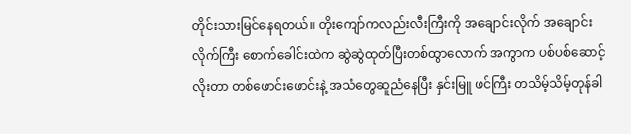တိုင်းသားမြင်နေရတယ်။ တိုးကျော်ကလည်းလီးကြီးကို အချောင်းလိုက် အချောင်းလိုက်ကြီး စောက်ခေါင်းထဲက ဆွဲဆွဲထုတ်ပြီးတစ်ထွာလောက် အကွာက ပစ်ပစ်ဆောင့်လိုးတာ တစ်ဖောင်းဖောင်းနဲ့ အသံတွေဆူညံနေပြီး နှင်းမြူ ဖင်ကြီး တသိမ့်သိမ့်တုန်ခါ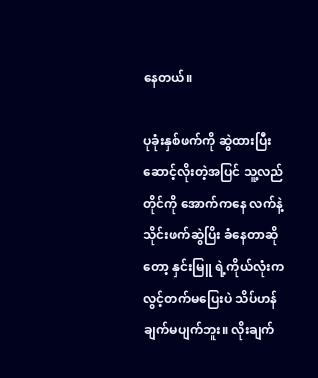နေတယ်။

ပုခုံးနှစ်ဖက်ကို ဆွဲထားပြီး ဆောင့်လိုးတဲ့အပြင် သူ့လည်တိုင်ကို အောက်ကနေ လက်နဲ့ သိုင်းဖက်ဆွဲပြိး ခံနေတာဆိုတော့ နှင်းမြူ ရဲ့ကိုယ်လုံးက လွင့်တက်မပြေးပဲ သိပ်ဟန်ချက်မပျက်ဘူး။ လိုးချက်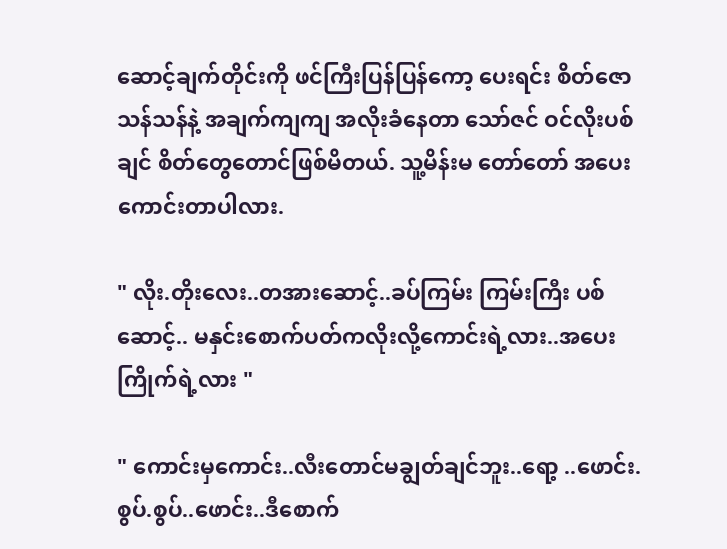ဆောင့်ချက်တိုင်းကို ဖင်ကြီးပြန်ပြန်ကော့ ပေးရင်း စိတ်ဇောသန်သန်နဲ့ အချက်ကျကျ အလိုးခံနေတာ သော်ဇင် ဝင်လိုးပစ်ချင် စိတ်တွေတောင်ဖြစ်မိတယ်. သူ့မိန်းမ တော်တော် အပေးကောင်းတာပါလား.

" လိုး.တိုးလေး..တအားဆောင့်..ခပ်ကြမ်း ကြမ်းကြီး ပစ်ဆောင့်.. မနှင်းစောက်ပတ်ကလိုးလို့ကောင်းရဲ့လား..အပေးကြိုက်ရဲ့လား "

" ကောင်းမှကောင်း..လီးတောင်မချွတ်ချင်ဘူး..ရော့ ..ဖောင်း.စွပ်.စွပ်..ဖောင်း..ဒီစောက်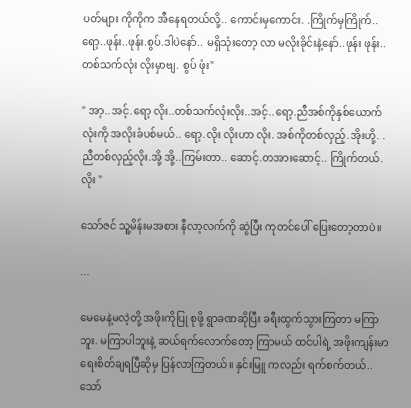ပတ်များ ကိုကိုက အီနေရတယ်လို့.. ကောင်းမှကောင်း. .ကြိုက်မှကြိုက်..ရော့..ဖုန်း..ဖုန်း.စွပ်.ဒါပဲနော်.. မရှိသုံးတော့ လာ မလိုးခိုင်းနဲ့နော်..ဖုန်း ဖုန်း.. တစ်သက်လုံး လိုးမှာဗျ. စွပ် ဖုံး"

" အာ့..အင့်.ရော့ လိုး..တစ်သက်လုံးလိုး..အင့်..ရော့.ညီအစ်ကိုနှစ်ယောက်လုံးကို အလိုးခံပစ်မယ်.. ရော့.လိုး လိုးဟာ လိုး. အစ်ကိုတစ်လှည့်.အိုးဟို့. .ညီတစ်လှည့်လိုး.အို့ အို့..ကြမ်းတာ.. ဆောင့်.တအားဆောင့်.. ကြိုက်တယ်.လိုး "

သော်ဇင် သူ့မိန်းမအစား နီလာ့လက်ကို ဆွဲပြီး ကုတင်ပေါ် ပြေးတော့တာပဲ။

...

မေမေနဲ့မလဲ့တို့ အဖိုးကိုပြု စုဖို့ ရွာခဏဆိုပြီး ခရီးထွက်သွားကြတာ မကြာဘူး. မကြာပါဘူးနဲ့ ဆယ်ရက်လောက်တော့ ကြာမယ် ထင်ပါရဲ့ အဖိုးကျန်းမာရေးစိတ်ချရပြီဆိုမှ ပြန်လာကြတယ်။ နှင်းမြူ ကလည်း ရက်စက်တယ်.. သော်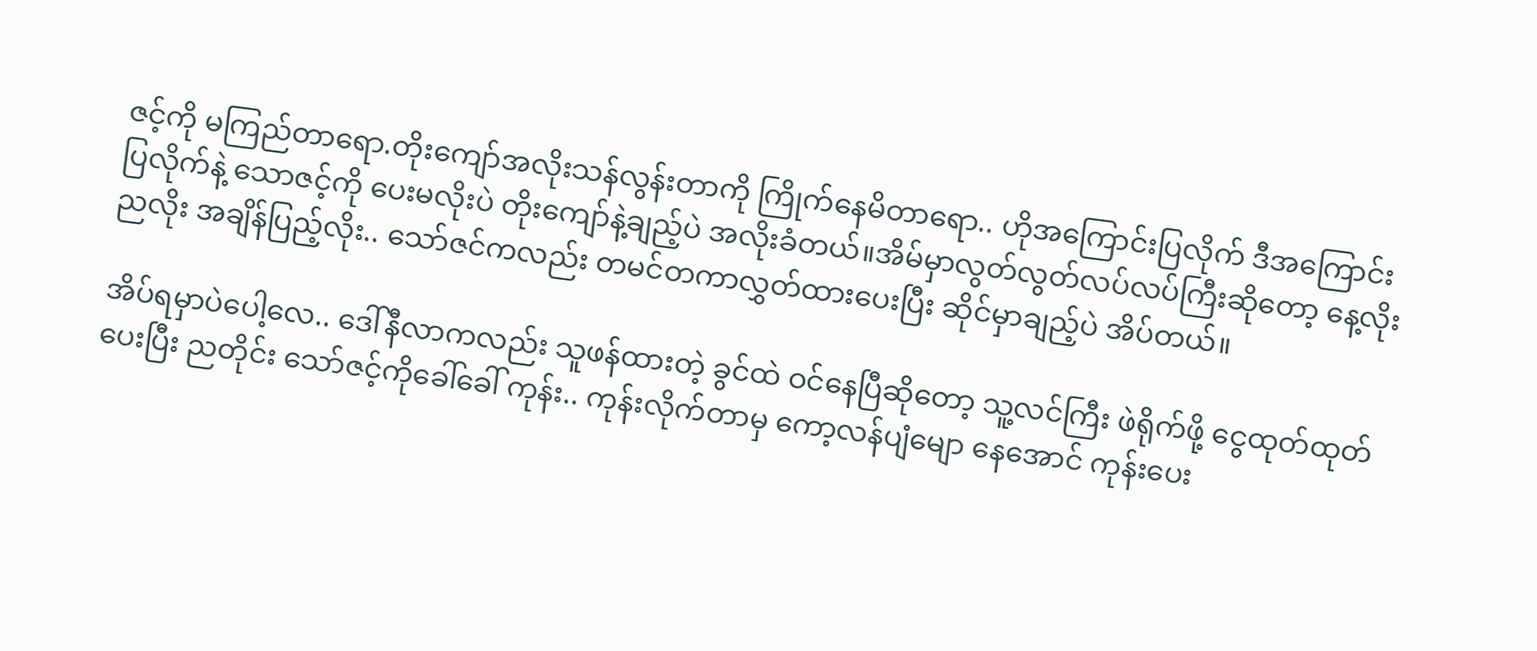ဇင့်ကို မကြည်တာရော.တိုးကျော်အလိုးသန်လွန်းတာကို ကြိုက်နေမိတာရော.. ဟိုအကြောင်းပြလိုက် ဒီအကြောင်းပြလိုက်နဲ့ သောဇင့်ကို ပေးမလိုးပဲ တိုးကျော်နဲ့ချည့်ပဲ အလိုးခံတယ်။အိမ်မှာလွတ်လွတ်လပ်လပ်ကြီးဆိုတော့ နေ့လိုး ညလိုး အချိန်ပြည့်လိုး.. သော်ဇင်ကလည်း တမင်တကာလွှတ်ထားပေးပြီး ဆိုင်မှာချည့်ပဲ အိပ်တယ်။

အိပ်ရမှာပဲပေါ့လေ.. ဒေါ်နီလာကလည်း သူဖန်ထားတဲ့ ခွင်ထဲ ဝင်နေပြီဆိုတော့ သူ့လင်ကြီး ဖဲရိုက်ဖို့ ငွေထုတ်ထုတ်ပေးပြီး ညတိုင်း သော်ဇင့်ကိုခေါ်ခေါ် ကုန်း.. ကုန်းလိုက်တာမှ ကော့လန်ပျံမျော နေအောင် ကုန်းပေး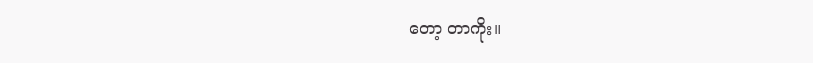တော့ တာကိုး။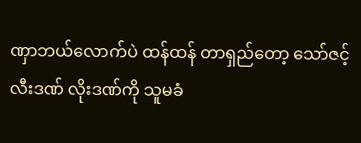ဏှာဘယ်လောက်ပဲ ထန်ထန် တာရှည်တော့ သော်ဇင့်လီးဒဏ် လိုးဒဏ်ကို သူမခံ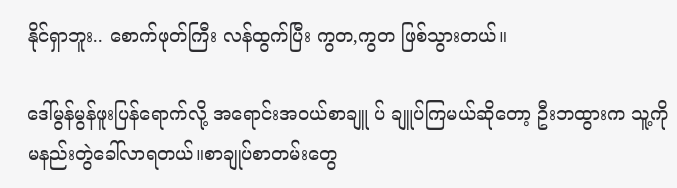နိုင်ရှာဘူး.. စောက်ဖုတ်ကြီး လန်ထွက်ပြီး ကွတ,ကွတ ဖြစ်သွားတယ်။

ဒေါ်မွန်မွန်ဖူးပြန်ရောက်လို့ အရောင်းအဝယ်စာချူ ပ် ချူပ်ကြမယ်ဆိုတော့ ဦးဘထွားက သူ့ကို မနည်းတွဲခေါ်လာရတယ်။စာချုပ်စာတမ်းတွေ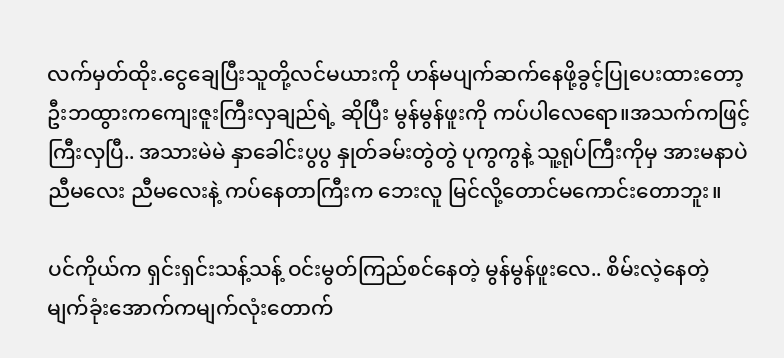လက်မှတ်ထိုး.ငွေချေပြီးသူတို့လင်မယားကို ဟန်မပျက်ဆက်နေဖို့ခွင့်ပြုပေးထားတော့ဦးဘထွားကကျေးဇူးကြီးလှချည်ရဲ့ ဆိုပြီး မွန်မွန်ဖူးကို ကပ်ပါလေရော။အသက်ကဖြင့်ကြီးလှပြီ.. အသားမဲမဲ နှာခေါင်းပွပွ နှုတ်ခမ်းတွဲတွဲ ပုကွကွနဲ့ သူ့ရုပ်ကြီးကိုမှ အားမနာပဲ ညီမလေး ညီမလေးနဲ့ ကပ်နေတာကြီးက ဘေးလူ မြင်လို့တောင်မကောင်းတောဘူး။

ပင်ကိုယ်က ရှင်းရှင်းသန့်သန့် ဝင်းမွတ်ကြည်စင်နေတဲ့ မွန်မွန်ဖူးလေ.. စိမ်းလဲ့နေတဲ့ မျက်ခုံးအောက်ကမျက်လုံးတောက်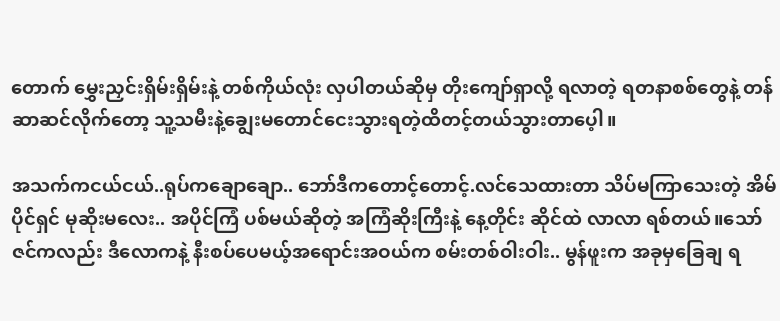တောက် မွှေးညှင်းရှိမ်းရှိမ်းနဲ့ တစ်ကိုယ်လုံး လှပါတယ်ဆိုမှ တိုးကျော်ရှာလို့ ရလာတဲ့ ရတနာစစ်တွေနဲ့ တန်ဆာဆင်လိုက်တော့ သူ့သမီးနဲ့ချွေးမတောင်ငေးသွားရတဲ့ထိတင့်တယ်သွားတာပေ့ါ။

အသက်ကငယ်ငယ်..ရုပ်ကချောချော.. ဘော်ဒီကတောင့်တောင့်.လင်သေထားတာ သိပ်မကြာသေးတဲ့ အိမ်ပိုင်ရှင် မုဆိုးမလေး.. အပိုင်ကြံ ပစ်မယ်ဆိုတဲ့ အကြံဆိုးကြီးနဲ့ နေ့တိုင်း ဆိုင်ထဲ လာလာ ရစ်တယ်။သော်ဇင်ကလည်း ဒီလောကနဲ့ နီးစပ်ပေမယ့်အရောင်းအဝယ်က စမ်းတစ်ဝါးဝါး.. မွန်ဖူးက အခုမှခြေချ ရ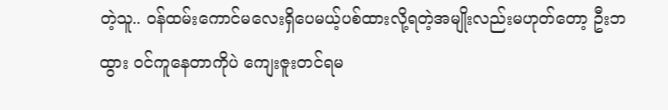တဲ့သူ.. ဝန်ထမ်းကောင်မလေးရှိပေမယ့်ပစ်ထားလို့ရတဲ့အမျိုးလည်းမဟုတ်တော့ ဦးဘထွား ဝင်ကူနေတာကိုပဲ ကျေးဇူးတင်ရမ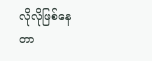လိုလိုဖြစ်နေတာ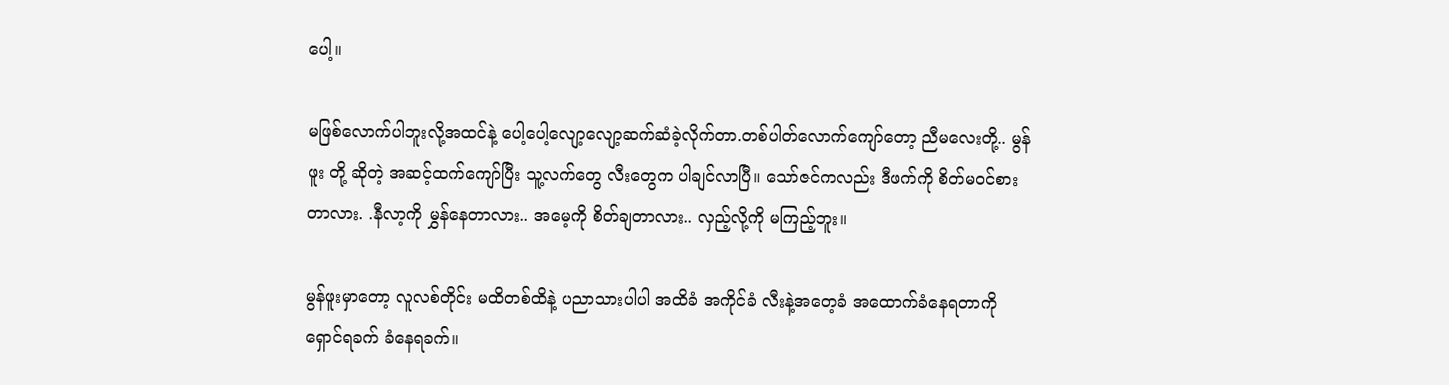ပေါ့။

မဖြစ်လောက်ပါဘူးလို့အထင်နဲ့ ပေါ့ပေါ့လျော့လျော့ဆက်ဆံခဲ့လိုက်တာ.တစ်ပါတ်လောက်ကျော်တော့ ညီမလေးတို့.. မွန်ဖူး တို့ ဆိုတဲ့ အဆင့်ထက်ကျော်ပြီး သူ့လက်တွေ လီးတွေက ပါချင်လာပြီ။ သော်ဇင်ကလည်း ဒီဖက်ကို စိတ်မဝင်စားတာလား. .နီလာ့ကို မွှန်နေတာလား.. အမေ့ကို စိတ်ချတာလား.. လှည့်လို့ကို မကြည့်ဘူး။

မွန်ဖူးမှာတော့ လူလစ်တိုင်း မထိတစ်ထိနဲ့ ပညာသားပါပါ အထိခံ အကိုင်ခံ လီးနဲ့အတေ့ခံ အထောက်ခံနေရတာကို ရှောင်ရခက် ခံနေရခက်။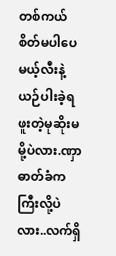တစ်ကယ်စိတ်မပါပေမယ့်လီးနဲ့ယဉ်ပါးခဲ့ရဖူးတဲ့မုဆိုးမမို့ပဲလား.ဏှာဓာတ်ခံကကြီးလို့ပဲလား..လက်ရှိ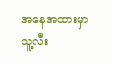အနေအထားမှာ သူ့လီး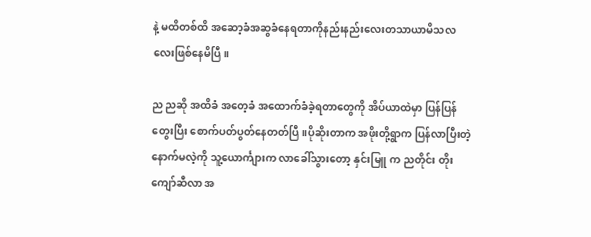နဲ့ မထိတစ်ထိ အဆော့ခံအဆွခံနေရတာကိုနည်းနည်းလေးတသာယာမိသလလေးဖြစ်နေမိပြီ။

ည ညဆို အထိခံ အတေ့ခံ အထောက်ခံခဲ့ရတာတွေကို အိပ်ယာထဲမှာ ပြန်ပြန်တွေးပြီး စောက်ပတ်ပွတ်နေတတ်ပြီ။ပိုဆိုးတာက အဖိုးတို့ရွာက ပြန်လာပြီးတဲ့ နောက်မလဲ့ကို သူ့ယောင်္ကျားက လာခေါ်သွားတော့ နှင်းမြူ က ညတိုင်း တိုးကျော်ဆီလာ အ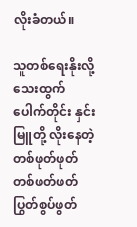လိုးခံတယ်။

သူတစ်ရေးနိုးလို့ သေးထွက်ပေါက်တိုင်း နှင်းမြူတို့ လိုးနေတဲ့ တစ်ဖုတ်ဖုတ်တစ်ဖတ်ဖတ် ပြွတ်စွပ်ဖွတ်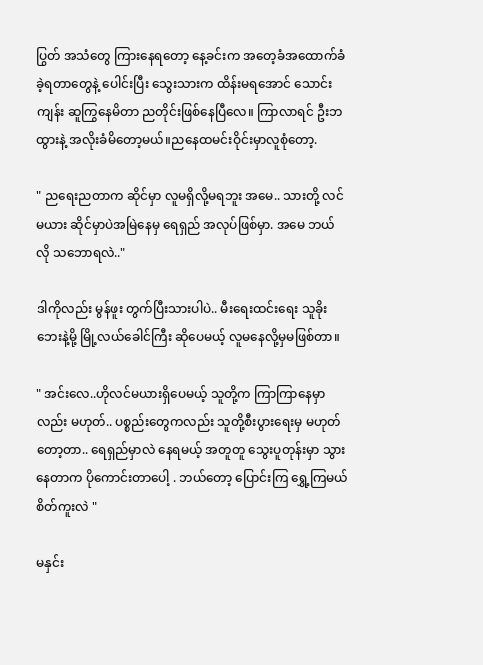ပြွတ် အသံတွေ ကြားနေရတော့ နေ့ခင်းက အတေ့ခံအထောက်ခံခဲ့ရတာတွေနဲ့ ပေါင်းပြီး သွေးသားက ထိန်းမရအောင် သောင်းကျန်း ဆူကြွနေမိတာ ညတိုင်းဖြစ်နေပြီလေ။ ကြာလာရင် ဦးဘထွားနဲ့ အလိုးခံမိတော့မယ်။ညနေထမင်းဝိုင်းမှာလူစုံတော့.

" ညရေးညတာက ဆိုင်မှာ လူမရှိလို့မရဘူး အမေ.. သားတို့ လင်မယား ဆိုင်မှာပဲအမြဲနေမှ ရေရှည် အလုပ်ဖြစ်မှာ. အမေ ဘယ်လို သဘောရလဲ.."

ဒါကိုလည်း မွန်ဖူး တွက်ပြီးသားပါပဲ.. မီးရေးထင်းရေး သူခိုးဘေးနဲ့မို့ မြို့လယ်ခေါင်ကြီး ဆိုပေမယ့် လူမနေလို့မှမဖြစ်တာ။

" အင်းလေ..ဟိုလင်မယားရှိပေမယ့် သူတို့က ကြာကြာနေမှာလည်း မဟုတ်.. ပစ္စည်းတွေကလည်း သူတို့စီးပွားရေးမှ မဟုတ်တော့တာ.. ရေရှည်မှာလဲ နေရမယ့် အတူတူ သွေးပူတုန်းမှာ သွားနေတာက ပိုကောင်းတာပေါ့ . ဘယ်တော့ ပြောင်းကြ ရွှေ့ကြမယ် စိတ်ကူးလဲ "

မနှင်း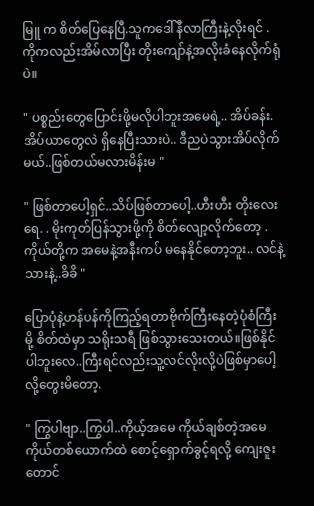မြူ က စိတ်ပြေနေပြီ.သူကဒေါ်နီလာကြီးနဲ့လိုးရင် .ကိုကလည်းအိမ်လာပြီး တိုးကျော်နဲ့အလိုးခံနေလိုက်ရုံပဲ။

" ပစ္စည်းတွေပြောင်းဖို့မလိုပါဘူးအမေရဲ့.. အိပ်ခန်း. အိပ်ယာတွေလဲ ရှိနေပြီးသားပဲ.. ဒီညပဲသွားအိပ်လိုက်မယ်..ဖြစ်တယ်မလားမိန်းမ "

" ဖြစ်တာပေါ့ရှင်..သိပ်ဖြစ်တာပေါ့..ဟီးဟီး တိုးလေးရေ. . မိုးကုတ်ပြန်သွားဖို့ကို စိတ်လျော့လိုက်တော့ . ကိုယ်တို့က အမေနဲ့အနီးကပ် မနေနိုင်တော့ဘူး.. လင်နဲ့သားနဲ့..ခိခိ "

ပြောပုံနဲ့ဟန်ပန်ကိုကြည့်ရတာဗိုက်ကြီးနေတဲ့ပုံစံကြီးမို့ စိတ်ထဲမှာ သရိုးသရီ ဖြစ်သွားသေးတယ်။ဖြစ်နိုင်ပါဘူးလေ..ကြီးရင်လည်းသူ့လင်လိုးလို့ပဲဖြစ်မှာပေါ့ လို့တွေးမိတော့.

" ကြွပါဗျာ..ကြွပါ..ကိုယ့်အမေ ကိုယ်ချစ်တဲ့အမေ ကိုယ်တစ်ယောက်ထဲ စောင့်ရှောက်ခွင့်ရလို့ ကျေးဇူးတောင်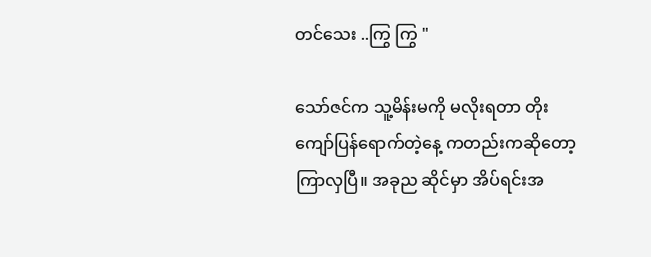တင်သေး ..ကြွ ကြွ "

သော်ဇင်က သူ့မိန်းမကို မလိုးရတာ တိုးကျော်ပြန်ရောက်တဲ့နေ့ ကတည်းကဆိုတော့ ကြာလှပြီ။ အခုည ဆိုင်မှာ အိပ်ရင်းအ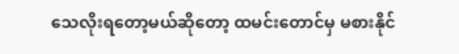သေလိုးရတော့မယ်ဆိုတော့ ထမင်းတောင်မှ မစားနိုင်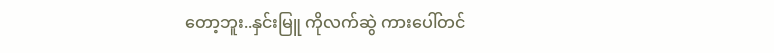တော့ဘူး..နှင်းမြူ ကိုလက်ဆွဲ ကားပေါ်တင်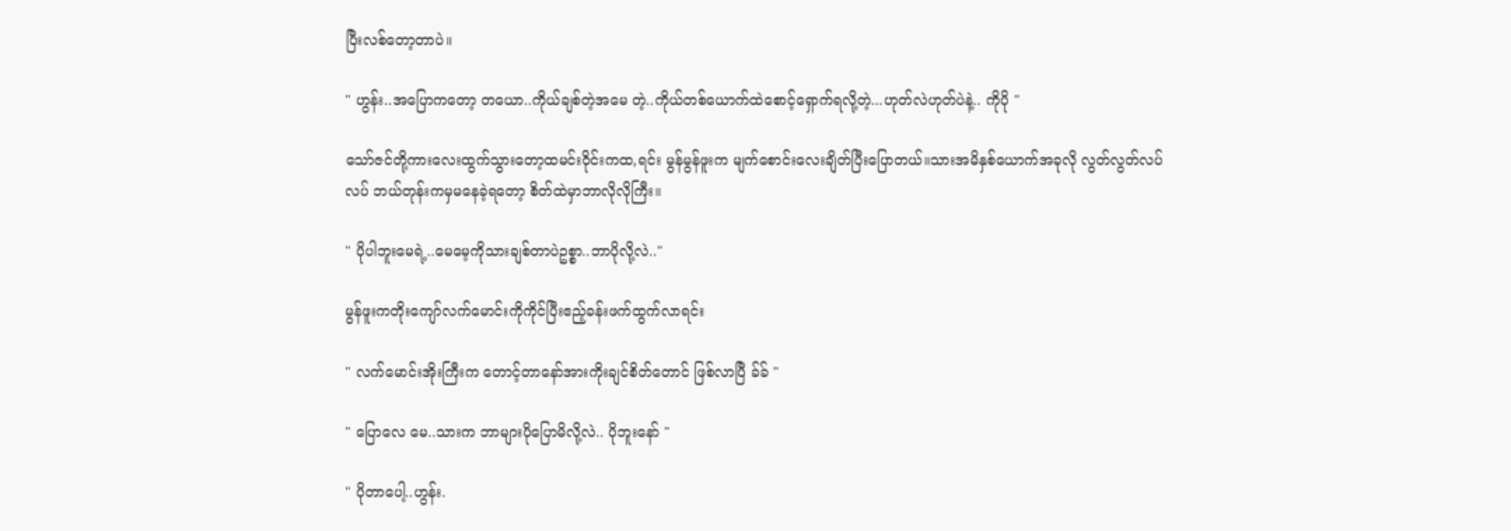ပြီးလစ်တော့တာပဲ။

" ဟွန်း..အပြောကတော့ တယော..ကိုယ်ချစ်တဲ့အမေ တဲ့..ကိုယ်တစ်ယောက်ထဲစောင့်ရှောက်ရလို့တဲ့...ဟုတ်လဲဟုတ်ပဲနဲ့.. ကိုပို "

သော်ဇင်တို့ကားလေးထွက်သွားတော့ထမင်းဝိုင်းကထ,ရင်း မွန်မွန်ဖူးက မျက်စောင်းလေးချိတ်ပြီးပြောတယ်။သားအမိနှစ်ယောက်အခုလို လွတ်လွတ်လပ်လပ် ဘယ်တုန်းကမှမနေခဲ့ရတော့ စိတ်ထဲမှာဘာလိုလိုကြီး။

" ပိုပါဘူးမေရဲ့..မေမေ့ကိုသားချစ်တာပဲဥစ္စာ..ဘာပိုလို့လဲ.."

မွန်ဖူးကတိုးကျော်လက်မောင်းကိုကိုင်ပြီးဧည့်ခန်းဖက်ထွက်လာရင်း

" လက်မောင်းအိုးကြီးက တောင့်တာနော်အားကိုးချင်စိတ်တောင် ဖြစ်လာပြီ ခ်ခ် "

" ပြောလေ မေ..သားက ဘာများပိုပြောမိလို့လဲ.. ပိုဘူးနော် "

" ပိုတာပေါ့..ဟွန်း.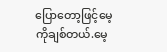ပြောတော့ဖြင့်မေ့ကိုချစ်တယ်.မေ့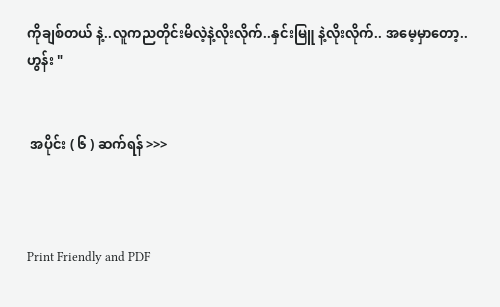ကိုချစ်တယ် နဲ့..လူကညတိုင်းမိလဲ့နဲ့လိုးလိုက်..နှင်းမြူ နဲ့လိုးလိုက်.. အမေ့မှာတော့..ဟွန်း "


 အပိုင်း ( ၆ ) ဆက်ရန် >>>



Print Friendly and PDF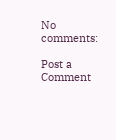No comments:

Post a Comment